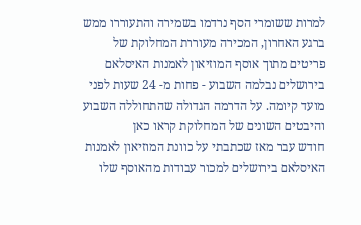למרות ששומרי הסף נרדמו בשמירה והתעוררו ממש ברגע האחרון, המכירה מעוררת המחלוקת של פריטים מתוך אוסף המוזיאון לאמנות האיסלאם בירושלים נבלמה השבוע - פחות מ- 24 שעות לפני מועד קיומה. על הדרמה הגדולה שהתחוללה השבוע והיבטים השונים של המחלוקת קראו כאן
חודש עבר מאז שכתבתי על כוונת המוזיאון לאמנות האיסלאם בירושלים למכור עבודות מהאוסף שלו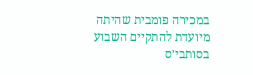במכירה פומבית שהיתה מיועדת להתקיים השבוע בסותבי׳ס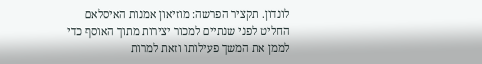לונדון. תקציר הפרשה: מוזיאון אמנות האיסלאם החליט לפני שנתיים למכור יצירות מתוך האוסף כדי לממן את המשך פעילותו וזאת למרות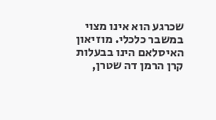שכרגע הוא אינו מצוי במשבר כלכלי. מוזיאון האיסלאם הינו בבעלות קרן הרמן דה שטרן,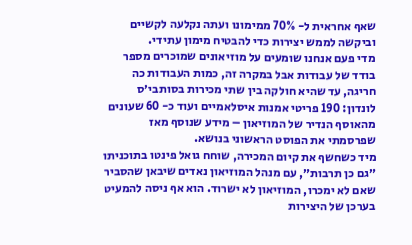שאף אחראית ל- 70% ממימונו ועתה נקלעה לקשיים וביקשה לממש יצירות כדי להבטיח מימון עתידי.
מדי פעם אנחנו שומעים על מוזיאונים שמוכרים מספר בודד של עבודות אבל במקרה זה, כמות העבודות כה חריגה, עד שהיא חולקה בין שתי מכירות בסותבי׳ס לונדון: 190 פריטי אמנות איסלאמיים ועוד כ- 60 שעונים מהאוסף הנדיר של המוזיאון – מידע שנוסף מאז שפרסמתי את הפוסט הראשוני בנושא.
מיד כשחשף את קיום המכירה, שוחח גואל פינטו בתוכניתו ״גם כן תרבות״, עם מנהל המוזיאון נאדים שיבאן שהסביר שאם לא ימכרו, המוזיאון לא ישרוד. הוא אף ניסה להמעיט בערכן של היצירות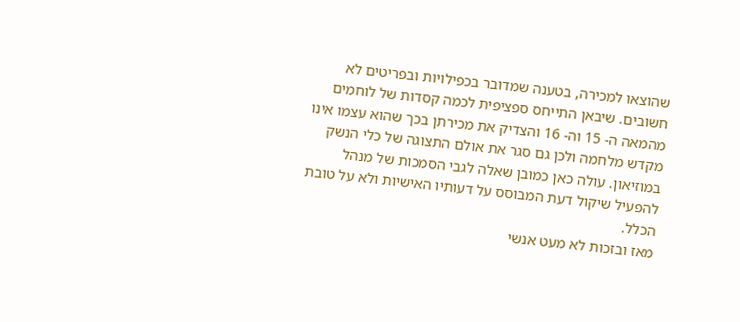שהוצאו למכירה, בטענה שמדובר בכפילויות ובפריטים לא חשובים. שיבאן התייחס ספציפית לכמה קסדות של לוחמים מהמאה ה- 15 וה- 16 והצדיק את מכירתן בכך שהוא עצמו אינו מקדש מלחמה ולכן גם סגר את אולם התצוגה של כלי הנשק במוזיאון. עולה כאן כמובן שאלה לגבי הסמכות של מנהל להפעיל שיקול דעת המבוסס על דעותיו האישיות ולא על טובת הכלל.
מאז ובזכות לא מעט אנשי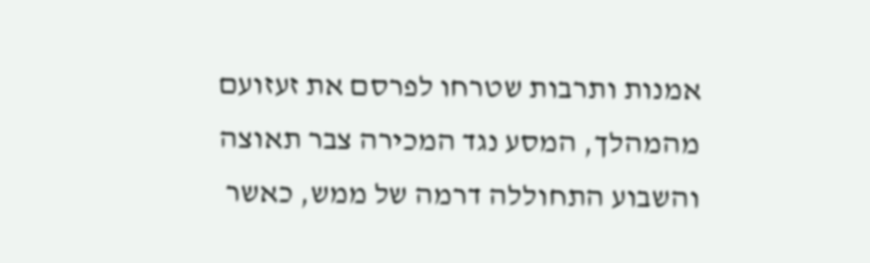אמנות ותרבות שטרחו לפרסם את זעזועם מהמהלך, המסע נגד המכירה צבר תאוצה והשבוע התחוללה דרמה של ממש, כאשר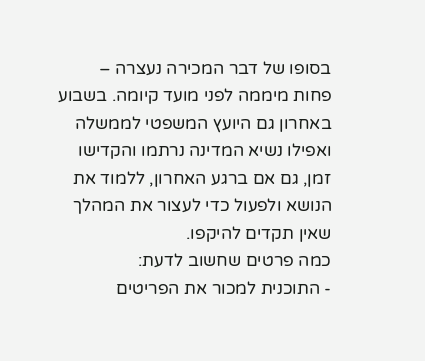בסופו של דבר המכירה נעצרה – פחות מיממה לפני מועד קיומה. בשבוע באחרון גם היועץ המשפטי לממשלה ואפילו נשיא המדינה נרתמו והקדישו זמן, גם אם ברגע האחרון, ללמוד את הנושא ולפעול כדי לעצור את המהלך שאין תקדים להיקפו.
כמה פרטים שחשוב לדעת:
- התוכנית למכור את הפריטים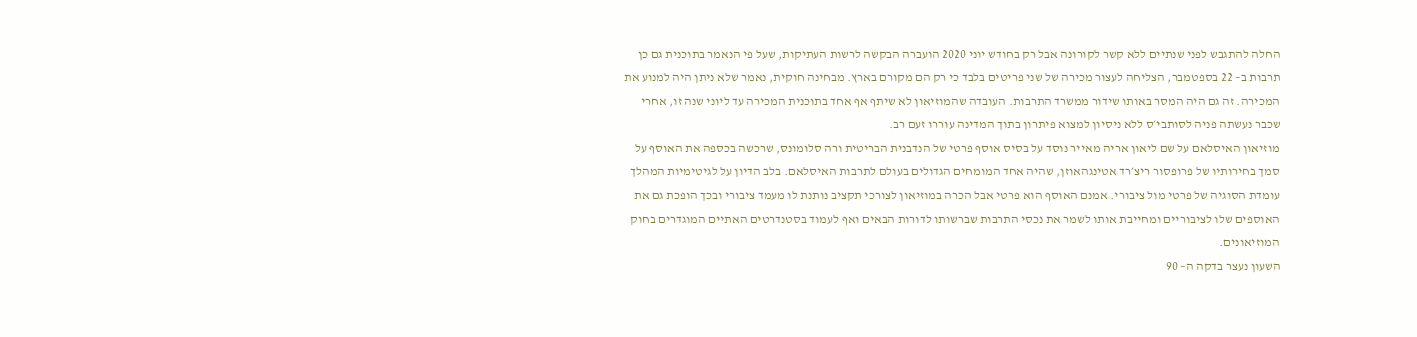החלה להתגבש לפני שנתיים ללא קשר לקורונה אבל רק בחודש יוני 2020 הועברה הבקשה לרשות העתיקות, שעל פי הנאמר בתוכנית גם כן תרבות ב– 22 בספטמבר, הצליחה לעצור מכירה של שני פריטים בלבד כי רק הם מקורם בארץ. מבחינה חוקית, נאמר שלא ניתן היה למנוע את המכירה. זה גם היה המסר באותו שידור ממשרד התרבות. העובדה שהמוזיאון לא שיתף אף אחד בתוכנית המכירה עד ליוני שנה זו, אחרי שכבר נעשתה פניה לסותבי׳ס ללא ניסיון למצוא פיתרון בתוך המדינה עוררו זעם רב.
מוזיאון האיסלאם על שם ליאון אריה מאייר נוסד על בסיס אוסף פרטי של הנדבנית הבריטית ורה סלומונס, שרכשה בכספה את האוסף על סמך בחירותיו של פרופסור ריצ׳רד אטינגהאוזן, שהיה אחד המומחים הגדולים בעולם לתרבות האיסלאם. בלב הדיון על לגיטימיות המהלך עומדת הסוגיה של פרטי מול ציבורי. אמנם האוסף הוא פרטי אבל הכרה במוזיאון לצורכי תקציב נותנת לו מעמד ציבורי ובכך הופכת גם את האוספים שלו לציבוריים ומחייבת אותו לשמר את נכסי התרבות שברשותו לדורות הבאים ואף לעמוד בסטנדרטים האתיים המוגדרים בחוק המוזיאונים.
השעון נעצר בדקה ה– 90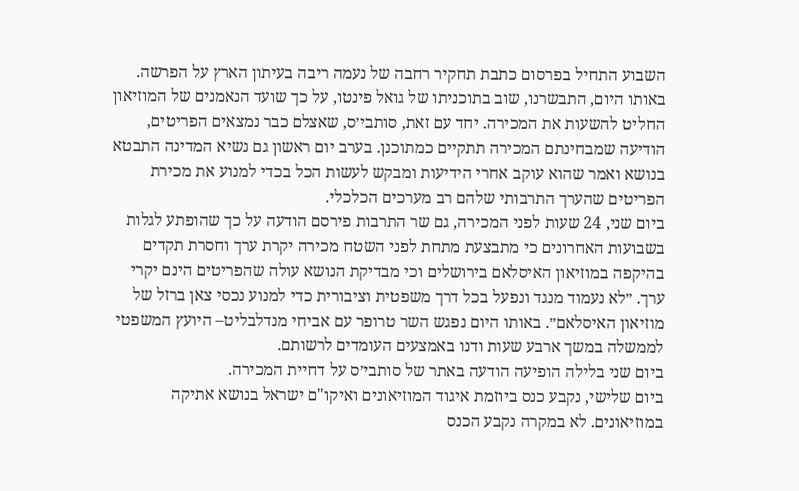השבוע התחיל בפרסום כתבת תחקיר רחבה של נעמה ריבה בעיתון הארץ על הפרשה. באותו היום, התבשרנו, שוב בתוכניתו של גואל פינטו, על כך שועד הנאמנים של המוזיאון החליט להשעות את המכירה. יחד עם זאת, סותבי׳ס, שאצלם כבר נמצאים הפריטים, הודיעה שמבחינתם המכירה תתקיים כמתוכנן. בערב יום ראשון גם נשיא המדינה התבטא בנושא ואמר שהוא עוקב אחרי הידיעות ומבקש לעשות הכל בכדי למנוע את מכירת הפריטים שהערך התרבותי שלהם רב מערכים הכלכלי.
ביום שני, 24 שעות לפני המכירה, גם שר התרבות פירסם הודעה על כך שהופתע לגלות בשבועות האחרונים כי מתבצעת מתחת לפני השטח מכירה יקרת ערך וחסרת תקדים בהיקפה במוזיאון האיסלאם בירושלים וכי מבדיקת הנושא עולה שהפריטים הינם יקרי ערך. ״לא נעמוד מנגד ונפעל בכל דרך משפטית וציבורית כדי למנוע נכסי צאן ברזל של מוזיאון האיסלאם״. באותו היום נפגש השר טרופר עם אביחי מנדלבליט– היועץ המשפטי לממשלה במשך ארבע שעות ודנו באמצעים העומדים לרשותם.
ביום שני בלילה הופיעה הודעה באתר של סותבי׳ס על דחיית המכירה.
ביום שלישי, נקבע כנס ביוזמת איגוד המוזיאונים ואיקו"ם ישראל בנושא אתיקה במוזיאונים. לא במקרה נקבע הכנס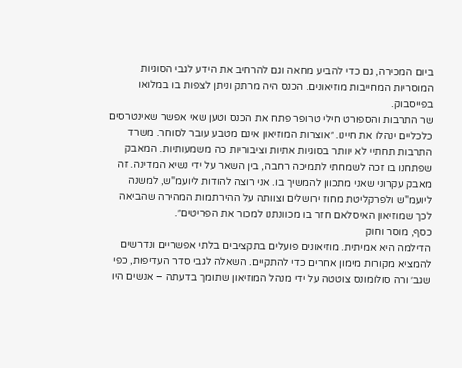ביום המכירה, גם כדי להביע מחאה וגם להרחיב את הידע לגבי הסוגיות המוסריות המחייבות מוזיאונים. הכנס היה מרתק וניתן לצפות בו במלואו בפייסבוק.
שר התרבות והספורט חילי טרופר פתח את הכנס וטען שאי אפשר שאינטרסים כלכליים ינהלו את חיינו. ״אוצרות המוזיאון אינם מטבע עובר לסוחר. משרד התרבות תחתיי לא יוותר בסוגיות אתיות וציבוריות כה משמעותיות. המאבק שפתחנו בו זכה לשמחתי לתמיכה רחבה, בין השאר על ידי נשיא המדינה. זה מאבק עקרוני שאני מתכוון להמשיך בו. אני רוצה להודות ליועמ"ש, למשנה ליועמ"ש ולפרקליטת מחוז ירושלים וצוותה על ההירתמות המהירה שהביאה לכך שמוזיאון האיסלאם חזר בו מכוונתנו למכור את הפריטים״.
כסף, מוסר וחוק
הדילמה היא אמיתית. מוזיאונים פועלים בתקציבים בלתי אפשריים ונדרשים להמציא מקורות מימון אחרים כדי להתקיים. השאלה לגבי סדר העדיפות, כפי שגב׳ ורה סולומונס צוטטה על ידי מנהל המוזיאון שתומך בדעתה – אנשים היו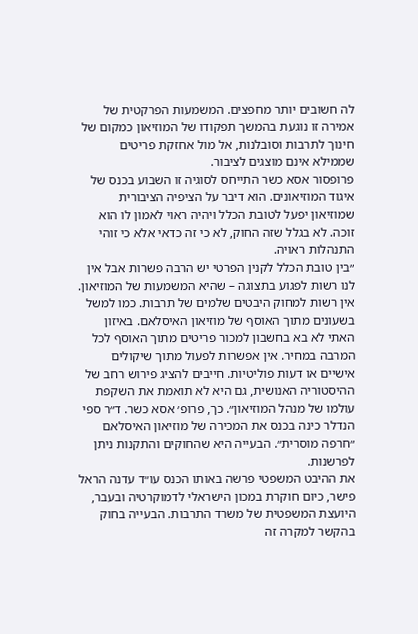לה חשובים יותר מחפצים. המשמעות הפרקטית של אמירה זו נוגעת בהמשך תפקודו של המוזיאון כמקום של חינוך לתרבות וסובלנות, אל מול אחזקת פריטים שממילא אינם מוצגים לציבור.
פרופסור אסא כשר התייחס לסוגיה זו השבוע בכנס של איגוד המוזיאונים. הוא דיבר על הציפיה הציבורית שמוזיאון יפעל לטובת הכלל ויהיה ראוי לאמון לו הוא זוכה. לא בגלל שזה החוק, לא כי זה כדאי אלא כי זוהי התנהלות ראויה.
״בין טובת הכלל לקנין הפרטי יש הרבה פשרות אבל אין לנו רשות לפגוע בתצוגה – שהיא המשמעות של המוזיאון. אין רשות למחוק היבטים שלמים של תרבות. כמו למשל בשעונים מתוך האוסף של מוזיאון האיסלאם. באיזון האתי לא בא בחשבון למכור פריטים מתוך האוסף לכל המרבה במחיר. אין אפשרות לפעול מתוך שיקולים אישיים או דעות פוליטיות. חייבים להציג פירוש רחב של ההיסטוריה האנושית, גם היא לא תואמת את השקפת עולמו של מנהל המוזיאון״. כך, פרופ׳ אסא כשר. ד״ר ספי הנדלר כינה בכנס את המכירה של מוזיאון האיסלאם ״חרפה מוסרית״. הבעייה היא שהחוקים והתקנות ניתן לפרשנות.
את ההיבט המשפטי פרשה באותו הכנס עו״ד עדנה הראל פישר, כיום חוקרת במכון הישראלי לדמוקרטיה ובעבר, היועצת המשפטית של משרד התרבות. הבעייה בחוק בהקשר למקרה זה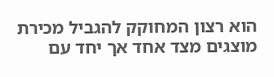הוא רצון המחוקק להגביל מכירת מוצגים מצד אחד אך יחד עם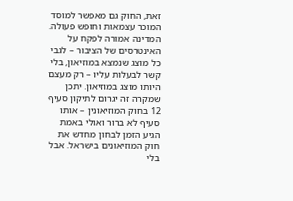זאת, החוק גם מאפשר למוסד המוכר עצמאות וחופש פעולה. המדינה אמורה לפקח על האינטרסים של הציבור – לגבי כל מוצג שנמצא במוזיאון, בלי קשר לבעלות עליו – רק מעצם היותו מוצג במוזיאון. יתכן שמקרה זה יגרום לתיקון סעיף 12 בחוק המוזיאונין – אותו סעיף לא ברור ואולי באמת הגיע הזמן לבחון מחדש את חוק המוזיאונים בישראל. אבל בלי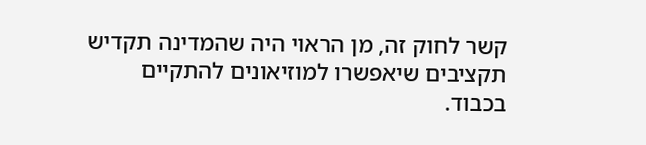קשר לחוק זה, מן הראוי היה שהמדינה תקדיש תקציבים שיאפשרו למוזיאונים להתקיים בכבוד.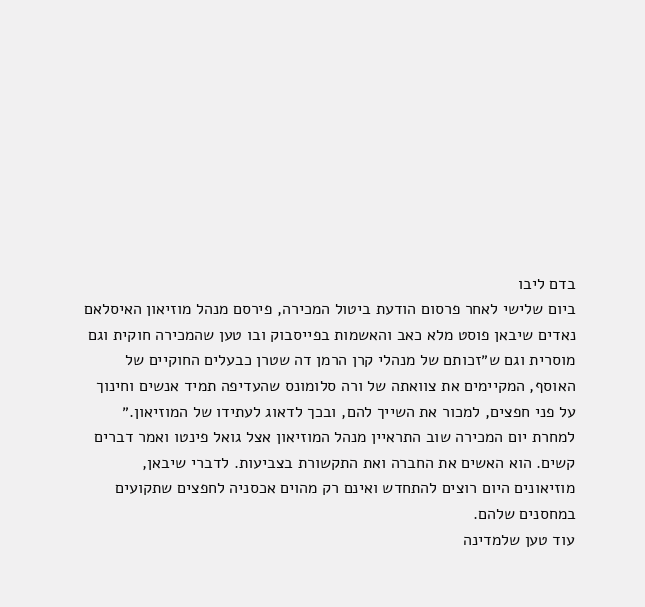בדם ליבו
ביום שלישי לאחר פרסום הודעת ביטול המכירה, פירסם מנהל מוזיאון האיסלאם נאדים שיבאן פוסט מלא כאב והאשמות בפייסבוק ובו טען שהמכירה חוקית וגם מוסרית וגם ש״זכותם של מנהלי קרן הרמן דה שטרן כבעלים החוקיים של האוסף, המקיימים את צוואתה של ורה סלומונס שהעדיפה תמיד אנשים וחינוך על פני חפצים, למכור את השייך להם, ובכך לדאוג לעתידו של המוזיאון.״
למחרת יום המכירה שוב התראיין מנהל המוזיאון אצל גואל פינטו ואמר דברים קשים. הוא האשים את החברה ואת התקשורת בצביעות. לדברי שיבאן, מוזיאונים היום רוצים להתחדש ואינם רק מהוים אכסניה לחפצים שתקועים במחסנים שלהם.
עוד טען שלמדינה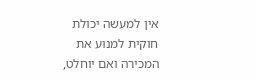אין למעשה יכולת חוקית למנוע את המכירה ואם יוחלט,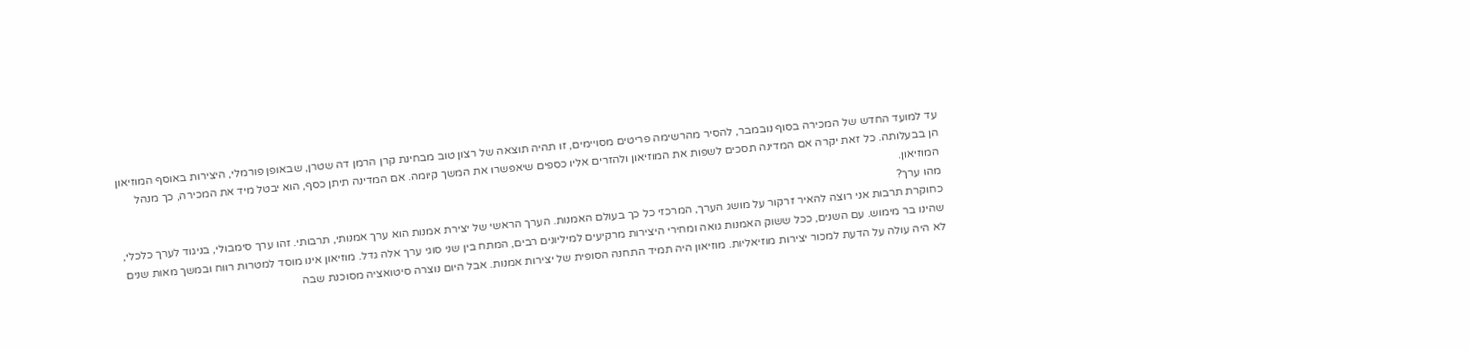עד למועד החדש של המכירה בסוף נובמבר, להסיר מהרשימה פריטים מסויימים, זו תהיה תוצאה של רצון טוב מבחינת קרן הרמן דה שטרן, שבאופן פורמלי, היצירות באוסף המוזיאון הן בבעלותה. כל זאת יקרה אם המדינה תסכים לשפות את המוזיאון ולהזרים אליו כספים שיאפשרו את המשך קיומה. אם המדינה תיתן כסף, הוא יבטל מיד את המכירה, כך מנהל המוזיאון.
מהו ערך?
כחוקרת תרבות אני רוצה להאיר זרקור על מושג הערך, המרכזי כל כך בעולם האמנות. הערך הראשי של יצירת אמנות הוא ערך אמנותי, תרבותי. זהו ערך סימבולי, בניגוד לערך כלכלי, שהינו בר מימוש. עם השנים, ככל ששוק האמנות גואה ומחירי היצירות מרקיעים למיליונים רבים, המתח בין שני סוגי ערך אלה גדל. מוזיאון אינו מוסד למטרות רווח ובמשך מאות שנים לא היה עולה על הדעת למכור יצירות מוזיאליות. מוזיאון היה תמיד התחנה הסופית של יצירות אמנות. אבל היום נוצרה סיטואציה מסוכנת שבה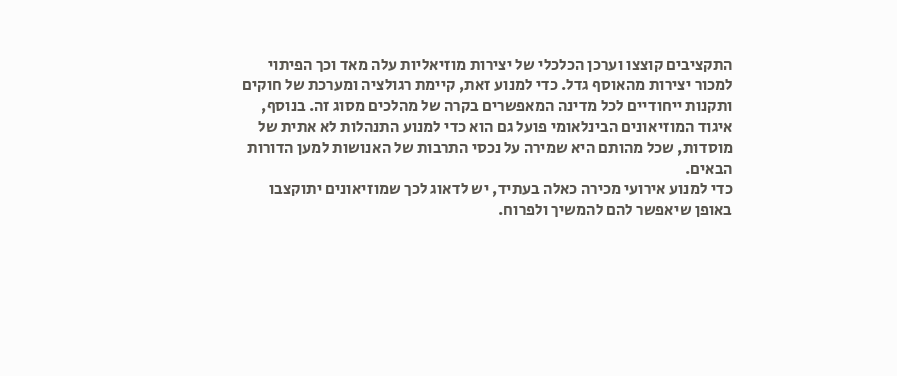התקציבים קוצצו וערכן הכלכלי של יצירות מוזיאליות עלה מאד וכך הפיתוי למכור יצירות מהאוסף גדל. כדי למנוע זאת, קיימת רגולציה ומערכת של חוקים ותקנות ייחודיים לכל מדינה המאפשרים בקרה של מהלכים מסוג זה. בנוסף, איגוד המוזיאונים הבינלאומי פועל גם הוא כדי למנוע התנהלות לא אתית של מוסדות, שכל מהותם היא שמירה על נכסי התרבות של האנושות למען הדורות הבאים.
כדי למנוע אירועי מכירה כאלה בעתיד, יש לדאוג לכך שמוזיאונים יתוקצבו באופן שיאפשר להם להמשיך ולפרוח.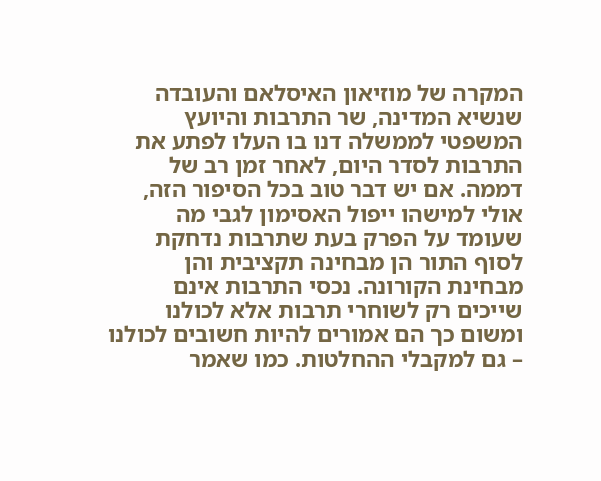המקרה של מוזיאון האיסלאם והעובדה שנשיא המדינה, שר התרבות והיועץ המשפטי לממשלה דנו בו העלו לפתע את התרבות לסדר היום, לאחר זמן רב של דממה. אם יש דבר טוב בכל הסיפור הזה, אולי למישהו ייפול האסימון לגבי מה שעומד על הפרק בעת שתרבות נדחקת לסוף התור הן מבחינה תקציבית והן מבחינת הקורונה. נכסי התרבות אינם שייכים רק לשוחרי תרבות אלא לכולנו ומשום כך הם אמורים להיות חשובים לכולנו – גם למקבלי ההחלטות. כמו שאמר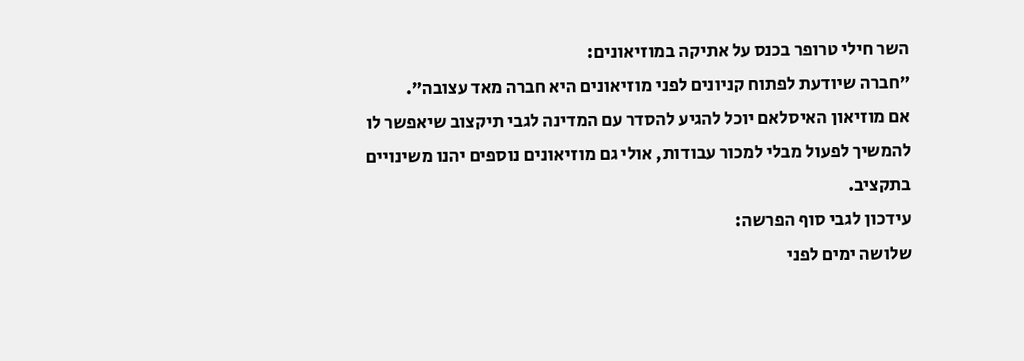השר חילי טרופר בכנס על אתיקה במוזיאונים:
״חברה שיודעת לפתוח קניונים לפני מוזיאונים היא חברה מאד עצובה״.
אם מוזיאון האיסלאם יוכל להגיע להסדר עם המדינה לגבי תיקצוב שיאפשר לו להמשיך לפעול מבלי למכור עבודות, אולי גם מוזיאונים נוספים יהנו משינויים בתקציב.
עידכון לגבי סוף הפרשה:
שלושה ימים לפני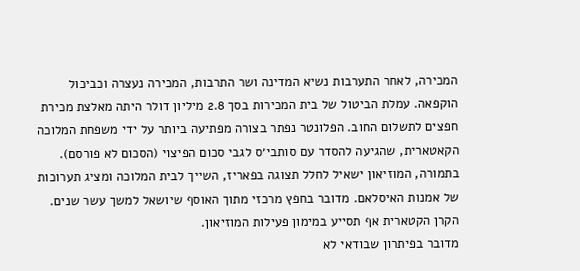המכירה, לאחר התערבות נשיא המדינה ושר התרבות, המכירה נעצרה וכביכול הוקפאה. עמלת הביטול של בית המכירות בסך 2.8 מיליון דולר היתה מאלצת מכירת חפצים לתשלום החוב. הפלונטר נפתר בצורה מפתיעה ביותר על ידי משפחת המלוכה הקאטארית, שהגיעה להסדר עם סותבי׳ס לגבי סכום הפיצוי (הסכום לא פורסם). בתמורה, המוזיאון ישאיל לחלל תצוגה בפאריז, השייך לבית המלוכה ומציג תערוכות של אמנות האיסלאם. מדובר בחפץ מרכזי מתוך האוסף שיושאל למשך עשר שנים. הקרן הקטארית אף תסייע במימון פעילות המוזיאון.
מדובר בפיתרון שבודאי לא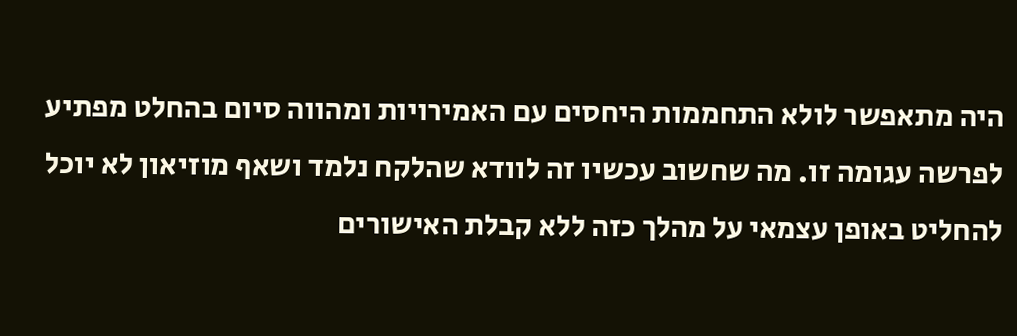היה מתאפשר לולא התחממות היחסים עם האמירויות ומהווה סיום בהחלט מפתיע לפרשה עגומה זו. מה שחשוב עכשיו זה לוודא שהלקח נלמד ושאף מוזיאון לא יוכל להחליט באופן עצמאי על מהלך כזה ללא קבלת האישורים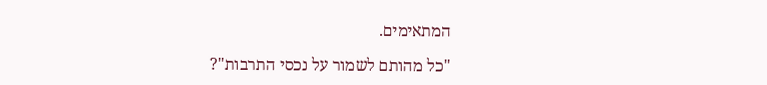המתאימים.

"כל מהותם לשמור על נכסי התרבות"?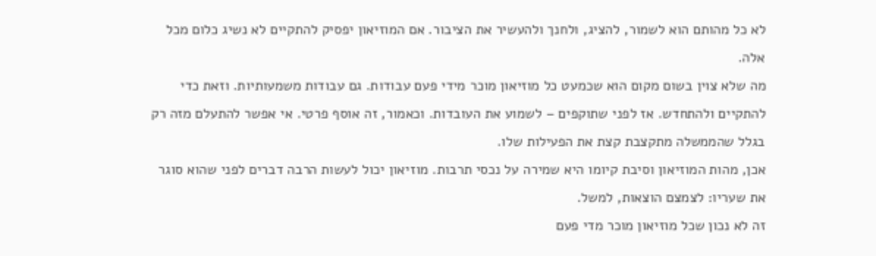לא כל מהותם הוא לשמור, להציג, ולחנך ולהעשיר את הציבור. אם המוזיאון יפסיק להתקיים לא נשיג כלום מכל אלה.
מה שלא צוין בשום מקום הוא שכמעט כל מוזיאון מוכר מידי פעם עבודות. גם עבודות משמעותיות. וזאת כדי להתקיים ולהתחדש. אז לפני שתוקפים – לשמוע את העובדות. וכאמור, זה אוסף פרטי. אי אפשר להתעלם מזה רק בגלל שהממשלה מתקצבת קצת את הפעילות שלו.
אכן, מהות המוזיאון וסיבת קיומו היא שמירה על נכסי תרבות. מוזיאון יכול לעשות הרבה דברים לפני שהוא סוגר את שעריו: לצמצם הוצאות, למשל.
זה לא נכון שכל מוזיאון מוכר מדי פעם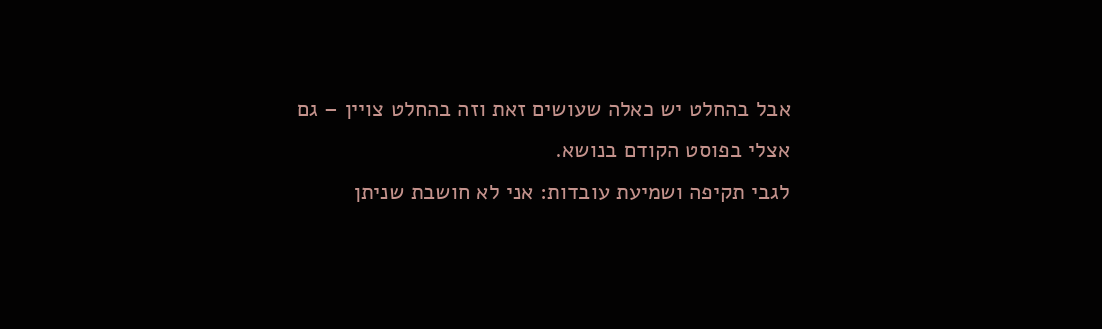אבל בהחלט יש כאלה שעושים זאת וזה בהחלט צויין – גם אצלי בפוסט הקודם בנושא.
לגבי תקיפה ושמיעת עובדות: אני לא חושבת שניתן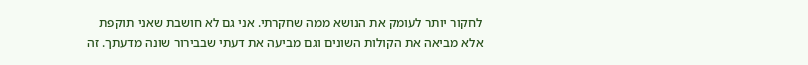לחקור יותר לעומק את הנושא ממה שחקרתי. אני גם לא חושבת שאני תוקפת אלא מביאה את הקולות השונים וגם מביעה את דעתי שבבירור שונה מדעתך. זה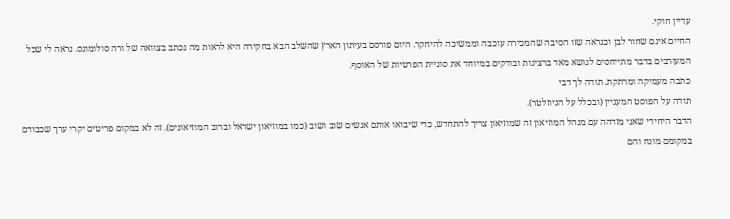עדיין חוקי.
החיים אינם שחור לבן וכנראה שזו הסיבה שהמכירה עוכבה וממשיכה להיחקר. היום פורסם בעיתון הארץ שהשלב הבא בחקירה היא לראות מה נכתב בצוואה של ורה סולומונס. נראה לי שכל המעורבים בדבר מתייחסים לנושא מאד ברצינות ובודקים במיוחד את סוגיית הפרטיות של האוסף.
כתבה מעמיקה ומרתקת. תודה לך דבי
תודה על הפוסט המעניין (ובכלל על הניוזלטר).
הדבר היחידי שאני מזדהה עם מנהל המוזיאון זה שמוזיאון צריך להתחדש, כדי שיבואו אותם אנשים שוב ושוב (כמו במוזיאון ישראל וברוב המוזיאונים). זה לא במקום פריטים יקרי ערך שכבודם במקומם מונח והם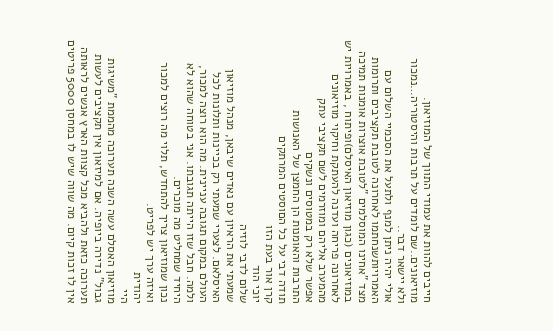חייבים להוות את עמודי התווך של המוזיאון.
מוזיאונים..שם לומדים על תרבות והיסטוריה…נמכור ולא יישאר דבר..
אולי יהיה ניתן למנף ולתעל את הסכמיי השלום עם האמרויותשנחתמו לאחרונה לטובת תקציבים ותרומות מצד "אחינו המוסלמים "לטובת אוצרות אומנות תמיכה במוזיאונים (כגון מוזיאון האיסלם)ופיתוח , באמרויות יש לאחרונה פריחה ועדנה להעתקת וחיקוי מוזיאונים מהמערב אליהם ומוזרמים לשם תקציבי עתק
אפשר שלא רק במטוסים ונשקים
התרבות והאומנות הן החמצן של האנושות
תודה דבי על כל הםוסטים המרתקים
קרן אור בעת הזו
יוכי הוד
שלום לדבי לוזיה
שמעתי את הראיון עם נאדים שיבאן, מנהל מוזיאון האיסלאם. לצערי שמעתי רק בכיינות ותלונות לכל העולם במקום תגובה עניינית. מה הוא רוצה למכור, ולמה. חבל שזו הייתה תגובתו. אני בטוחה שהוא לא היחיד שמחליט מה מוכרים.
נכון שמוזיאון צריך להתחדש, תלוי מה רוצים למכור ואיזה ערך יש לפריט.
יהודית
היי
מוזיאון האסלם עשה השנה תערוכה מהממת "משיגות גבול" נדירה ביופיה. אם למיזאון אין תקציבים לעשות תערוכה כזאת ולהביא מכל קצוות הארץ אנשים לראותה אין לו זכות קיום. מה שווה שיש לו במחסן 5000 פריטים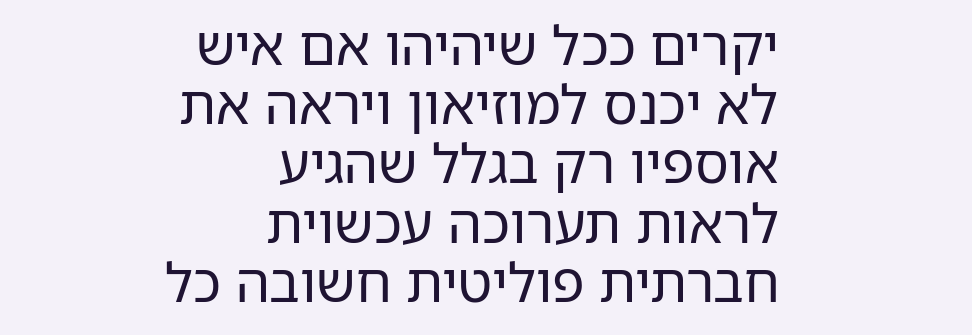יקרים ככל שיהיהו אם איש לא יכנס למוזיאון ויראה את אוספיו רק בגלל שהגיע לראות תערוכה עכשוית חברתית פוליטית חשובה כל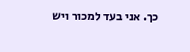כך. אני בעד למכור ויש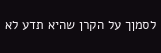לסמןך על הקרן שהיא תדע לא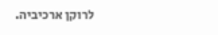לרוקן ארכיביה.